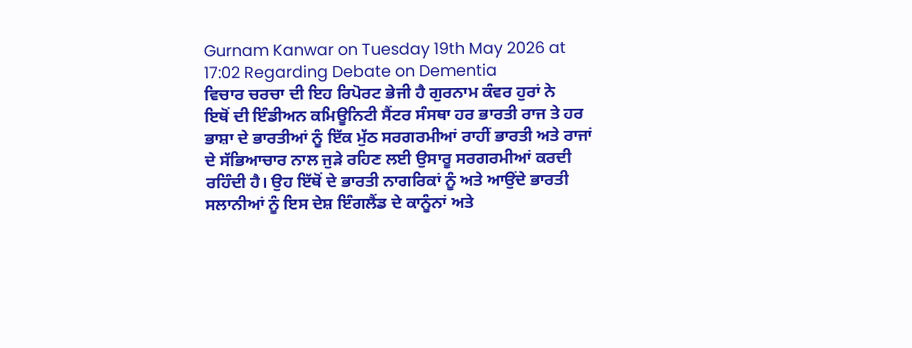Gurnam Kanwar on Tuesday 19th May 2026 at 17:02 Regarding Debate on Dementia
ਵਿਚਾਰ ਚਰਚਾ ਦੀ ਇਹ ਰਿਪੋਰਟ ਭੇਜੀ ਹੈ ਗੁਰਨਾਮ ਕੰਵਰ ਹੁਰਾਂ ਨੇ
ਇਥੋਂ ਦੀ ਇੰਡੀਅਨ ਕਮਿਊਨਿਟੀ ਸੈਂਟਰ ਸੰਸਥਾ ਹਰ ਭਾਰਤੀ ਰਾਜ ਤੇ ਹਰ ਭਾਸ਼ਾ ਦੇ ਭਾਰਤੀਆਂ ਨੂੰ ਇੱਕ ਮੁੱਠ ਸਰਗਰਮੀਆਂ ਰਾਹੀਂ ਭਾਰਤੀ ਅਤੇ ਰਾਜਾਂ ਦੇ ਸੱਭਿਆਚਾਰ ਨਾਲ ਜੁੜੇ ਰਹਿਣ ਲਈ ਉਸਾਰੂ ਸਰਗਰਮੀਆਂ ਕਰਦੀ ਰਹਿੰਦੀ ਹੈ। ਉਹ ਇੱਥੋਂ ਦੇ ਭਾਰਤੀ ਨਾਗਰਿਕਾਂ ਨੂੰ ਅਤੇ ਆਉਂਦੇ ਭਾਰਤੀ ਸਲਾਨੀਆਂ ਨੂੰ ਇਸ ਦੇਸ਼ ਇੰਗਲੈਂਡ ਦੇ ਕਾਨੂੰਨਾਂ ਅਤੇ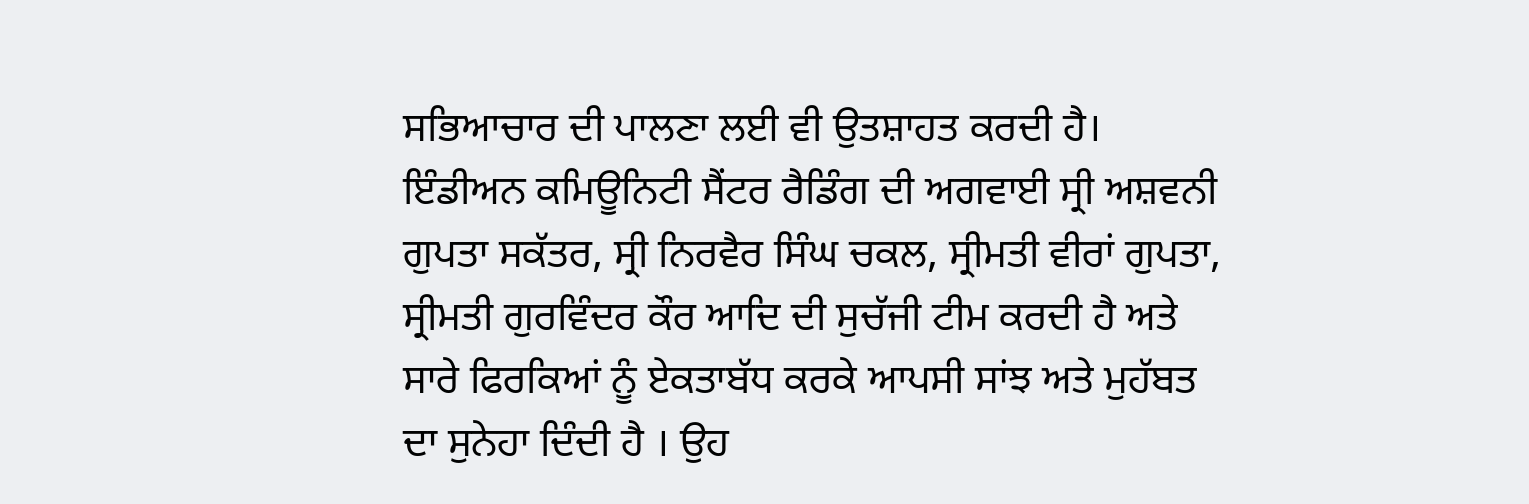ਸਭਿਆਚਾਰ ਦੀ ਪਾਲਣਾ ਲਈ ਵੀ ਉਤਸ਼ਾਹਤ ਕਰਦੀ ਹੈ।
ਇੰਡੀਅਨ ਕਮਿਊਨਿਟੀ ਸੈਂਟਰ ਰੈਡਿੰਗ ਦੀ ਅਗਵਾਈ ਸ੍ਰੀ ਅਸ਼ਵਨੀ ਗੁਪਤਾ ਸਕੱਤਰ, ਸ੍ਰੀ ਨਿਰਵੈਰ ਸਿੰਘ ਚਕਲ, ਸ੍ਰੀਮਤੀ ਵੀਰਾਂ ਗੁਪਤਾ, ਸ੍ਰੀਮਤੀ ਗੁਰਵਿੰਦਰ ਕੌਰ ਆਦਿ ਦੀ ਸੁਚੱਜੀ ਟੀਮ ਕਰਦੀ ਹੈ ਅਤੇ ਸਾਰੇ ਫਿਰਕਿਆਂ ਨੂੰ ਏਕਤਾਬੱਧ ਕਰਕੇ ਆਪਸੀ ਸਾਂਝ ਅਤੇ ਮੁਹੱਬਤ ਦਾ ਸੁਨੇਹਾ ਦਿੰਦੀ ਹੈ । ਉਹ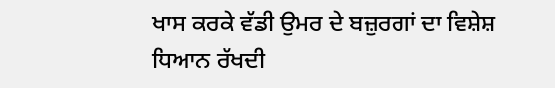ਖਾਸ ਕਰਕੇ ਵੱਡੀ ਉਮਰ ਦੇ ਬਜ਼ੁਰਗਾਂ ਦਾ ਵਿਸ਼ੇਸ਼ ਧਿਆਨ ਰੱਖਦੀ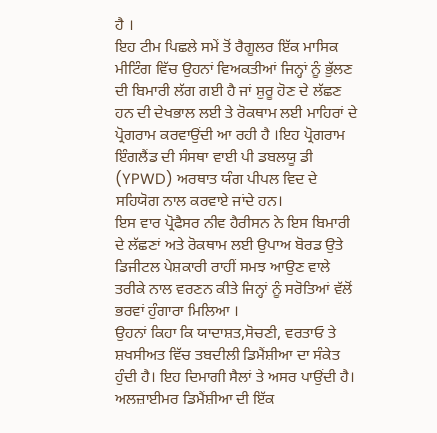ਹੈ ।
ਇਹ ਟੀਮ ਪਿਛਲੇ ਸਮੇਂ ਤੋਂ ਰੈਗੂਲਰ ਇੱਕ ਮਾਸਿਕ ਮੀਟਿੰਗ ਵਿੱਚ ਉਹਨਾਂ ਵਿਅਕਤੀਆਂ ਜਿਨ੍ਹਾਂ ਨੂੰ ਭੁੱਲਣ ਦੀ ਬਿਮਾਰੀ ਲੱਗ ਗਈ ਹੈ ਜਾਂ ਸ਼ੁਰੂ ਹੋਣ ਦੇ ਲੱਛਣ ਹਨ ਦੀ ਦੇਖਭਾਲ ਲਈ ਤੇ ਰੋਕਥਾਮ ਲਈ ਮਾਹਿਰਾਂ ਦੇ ਪ੍ਰੋਗਰਾਮ ਕਰਵਾਉਂਦੀ ਆ ਰਹੀ ਹੈ ।ਇਹ ਪ੍ਰੋਗਰਾਮ ਇੰਗਲੈਂਡ ਦੀ ਸੰਸਥਾ ਵਾਈ ਪੀ ਡਬਲਯੂ ਡੀ (YPWD) ਅਰਥਾਤ ਯੰਗ ਪੀਪਲ ਵਿਦ ਦੇ ਸਹਿਯੋਗ ਨਾਲ ਕਰਵਾਏ ਜਾਂਦੇ ਹਨ।
ਇਸ ਵਾਰ ਪ੍ਰੋਫੈਸਰ ਨੀਵ ਹੈਰੀਸਨ ਨੇ ਇਸ ਬਿਮਾਰੀ ਦੇ ਲੱਛਣਾਂ ਅਤੇ ਰੋਕਥਾਮ ਲਈ ਉਪਾਅ ਬੋਰਡ ਉਤੇ ਡਿਜੀਟਲ ਪੇਸ਼ਕਾਰੀ ਰਾਹੀਂ ਸਮਝ ਆਉਣ ਵਾਲੇ ਤਰੀਕੇ ਨਾਲ ਵਰਣਨ ਕੀਤੇ ਜਿਨ੍ਹਾਂ ਨੂੰ ਸਰੋਤਿਆਂ ਵੱਲੋਂ ਭਰਵਾਂ ਹੁੰਗਾਰਾ ਮਿਲਿਆ ।
ਉਹਨਾਂ ਕਿਹਾ ਕਿ ਯਾਦਾਸ਼ਤ,ਸੋਚਣੀ, ਵਰਤਾਓ ਤੇ ਸ਼ਖਸੀਅਤ ਵਿੱਚ ਤਬਦੀਲੀ ਡਿਮੈਂਸ਼ੀਆ ਦਾ ਸੰਕੇਤ ਹੁੰਦੀ ਹੈ। ਇਹ ਦਿਮਾਗੀ ਸੈਲਾਂ ਤੇ ਅਸਰ ਪਾਉਂਦੀ ਹੈ। ਅਲਜ਼ਾਈਮਰ ਡਿਮੈਂਸ਼ੀਆ ਦੀ ਇੱਕ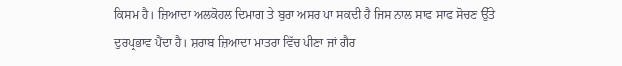ਕਿਸਮ ਹੈ। ਜ਼ਿਆਦਾ ਅਲਕੋਹਲ ਦਿਮਾਗ ਤੇ ਬੁਰਾ ਅਸਰ ਪਾ ਸਕਦੀ ਹੈ ਜਿਸ ਨਾਲ ਸਾਫ ਸਾਫ ਸੋਚਣ ਉੱਤੇ ਦੁਰਪ੍ਰਭਾਵ ਪੈਂਦਾ ਹੈ। ਸ਼ਰਾਬ ਜ਼ਿਆਦਾ ਮਾਤਰਾ ਵਿੱਚ ਪੀਣਾ ਜਾਂ ਗੈਰ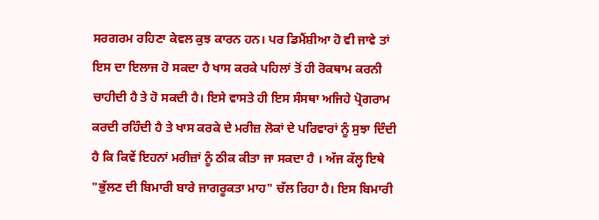ਸਰਗਰਮ ਰਹਿਣਾ ਕੇਵਲ ਕੁਝ ਕਾਰਨ ਹਨ। ਪਰ ਡਿਮੈਂਸ਼ੀਆ ਹੋ ਵੀ ਜਾਵੇ ਤਾਂ ਇਸ ਦਾ ਇਲਾਜ ਹੋ ਸਕਦਾ ਹੈ ਖਾਸ ਕਰਕੇ ਪਹਿਲਾਂ ਤੋਂ ਹੀ ਰੋਕਥਾਮ ਕਰਨੀ ਚਾਹੀਦੀ ਹੈ ਤੇ ਹੋ ਸਕਦੀ ਹੈ। ਇਸੇ ਵਾਸਤੇ ਹੀ ਇਸ ਸੰਸਥਾ ਅਜਿਹੇ ਪ੍ਰੋਗਰਾਮ ਕਰਦੀ ਰਹਿੰਦੀ ਹੈ ਤੇ ਖਾਸ ਕਰਕੇ ਦੇ ਮਰੀਜ਼ ਲੋਕਾਂ ਦੇ ਪਰਿਵਾਰਾਂ ਨੂੰ ਸੁਝਾ ਦਿੰਦੀ ਹੈ ਕਿ ਕਿਵੇਂ ਇਹਨਾਂ ਮਰੀਜ਼ਾਂ ਨੂੰ ਠੀਕ ਕੀਤਾ ਜਾ ਸਕਦਾ ਹੈ । ਅੱਜ ਕੱਲ੍ਹ ਇਥੇ "ਭੁੱਲਣ ਦੀ ਬਿਮਾਰੀ ਬਾਰੇ ਜਾਗਰੂਕਤਾ ਮਾਹ" ਚੱਲ ਰਿਹਾ ਹੈ। ਇਸ ਬਿਮਾਰੀ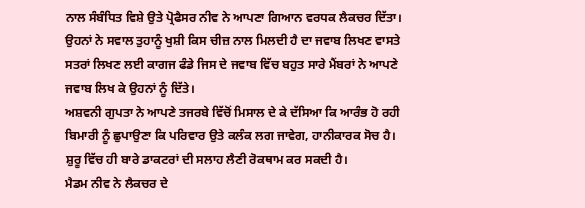ਨਾਲ ਸੰਬੰਧਿਤ ਵਿਸ਼ੇ ਉਤੇ ਪ੍ਰੋਫੈਸਰ ਨੀਵ ਨੇ ਆਪਣਾ ਗਿਆਨ ਵਰਧਕ ਲੈਕਚਰ ਦਿੱਤਾ। ਉਹਨਾਂ ਨੇ ਸਵਾਲ ਤੁਹਾਨੂੰ ਖੁਸ਼ੀ ਕਿਸ ਚੀਜ਼ ਨਾਲ ਮਿਲਦੀ ਹੈ ਦਾ ਜਵਾਬ ਲਿਖਣ ਵਾਸਤੇ ਸਤਰਾਂ ਲਿਖਣ ਲਈ ਕਾਗਜ ਫੰਡੇ ਜਿਸ ਦੇ ਜਵਾਬ ਵਿੱਚ ਬਹੁਤ ਸਾਰੇ ਮੈਂਬਰਾਂ ਨੇ ਆਪਣੇ ਜਵਾਬ ਲਿਖ ਕੇ ਉਹਨਾਂ ਨੂੰ ਦਿੱਤੇ।
ਅਸ਼ਵਨੀ ਗੁਪਤਾ ਨੇ ਆਪਣੇ ਤਜਰਬੇ ਵਿੱਚੋਂ ਮਿਸਾਲ ਦੇ ਕੇ ਦੱਸਿਆ ਕਿ ਆਰੰਭ ਹੋ ਰਹੀ ਬਿਮਾਰੀ ਨੂੰ ਛੁਪਾਉਣਾ ਕਿ ਪਰਿਵਾਰ ਉਤੇ ਕਲੰਕ ਲਗ ਜਾਵੇਗ, ਹਾਨੀਕਾਰਕ ਸੋਚ ਹੈ। ਸ਼ੁਰੂ ਵਿੱਚ ਹੀ ਬਾਰੇ ਡਾਕਟਰਾਂ ਦੀ ਸਲਾਹ ਲੈਣੀ ਰੋਕਥਾਮ ਕਰ ਸਕਦੀ ਹੈ।
ਮੈਡਮ ਨੀਵ ਨੇ ਲੈਕਚਰ ਦੇ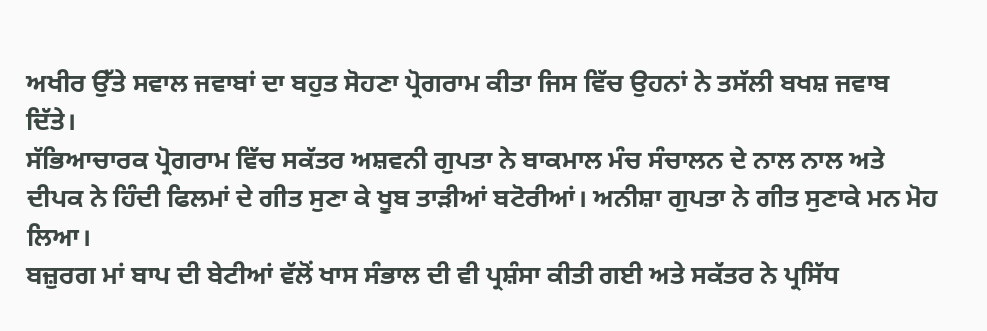ਅਖੀਰ ਉੱਤੇ ਸਵਾਲ ਜਵਾਬਾਂ ਦਾ ਬਹੁਤ ਸੋਹਣਾ ਪ੍ਰੋਗਰਾਮ ਕੀਤਾ ਜਿਸ ਵਿੱਚ ਉਹਨਾਂ ਨੇ ਤਸੱਲੀ ਬਖਸ਼ ਜਵਾਬ ਦਿੱਤੇ।
ਸੱਭਿਆਚਾਰਕ ਪ੍ਰੋਗਰਾਮ ਵਿੱਚ ਸਕੱਤਰ ਅਸ਼ਵਨੀ ਗੁਪਤਾ ਨੇ ਬਾਕਮਾਲ ਮੰਚ ਸੰਚਾਲਨ ਦੇ ਨਾਲ ਨਾਲ ਅਤੇ ਦੀਪਕ ਨੇ ਹਿੰਦੀ ਫਿਲਮਾਂ ਦੇ ਗੀਤ ਸੁਣਾ ਕੇ ਖੂਬ ਤਾੜੀਆਂ ਬਟੋਰੀਆਂ। ਅਨੀਸ਼ਾ ਗੁਪਤਾ ਨੇ ਗੀਤ ਸੁਣਾਕੇ ਮਨ ਮੋਹ ਲਿਆ।
ਬਜ਼ੁਰਗ ਮਾਂ ਬਾਪ ਦੀ ਬੇਟੀਆਂ ਵੱਲੋਂ ਖਾਸ ਸੰਭਾਲ ਦੀ ਵੀ ਪ੍ਰਸ਼ੰਸਾ ਕੀਤੀ ਗਈ ਅਤੇ ਸਕੱਤਰ ਨੇ ਪ੍ਰਸਿੱਧ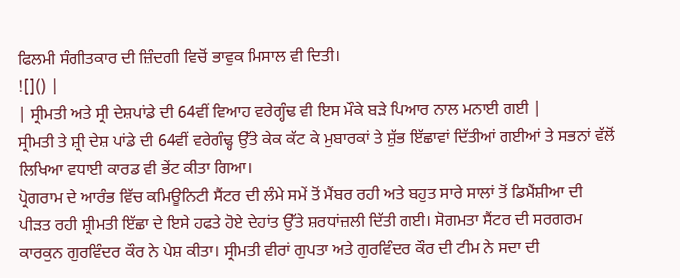ਫਿਲਮੀ ਸੰਗੀਤਕਾਰ ਦੀ ਜ਼ਿੰਦਗੀ ਵਿਚੋਂ ਭਾਵੁਕ ਮਿਸਾਲ ਵੀ ਦਿਤੀ।
![]() |
| ਸ੍ਰੀਮਤੀ ਅਤੇ ਸ੍ਰੀ ਦੇਸ਼ਪਾਂਡੇ ਦੀ 64ਵੀਂ ਵਿਆਹ ਵਰੇਗ੍ਹੰਢ ਵੀ ਇਸ ਮੌਕੇ ਬੜੇ ਪਿਆਰ ਨਾਲ ਮਨਾਈ ਗਈ |
ਸ੍ਰੀਮਤੀ ਤੇ ਸ਼੍ਰੀ ਦੇਸ਼ ਪਾਂਡੇ ਦੀ 64ਵੀਂ ਵਰੇਗੰਢ੍ਹ ਉੱਤੇ ਕੇਕ ਕੱਟ ਕੇ ਮੁਬਾਰਕਾਂ ਤੇ ਸ਼ੁੱਭ ਇੱਛਾਵਾਂ ਦਿੱਤੀਆਂ ਗਈਆਂ ਤੇ ਸਭਨਾਂ ਵੱਲੋਂ ਲਿਖਿਆ ਵਧਾਈ ਕਾਰਡ ਵੀ ਭੇਂਟ ਕੀਤਾ ਗਿਆ।
ਪ੍ਰੋਗਰਾਮ ਦੇ ਆਰੰਭ ਵਿੱਚ ਕਮਿਊਨਿਟੀ ਸੈਂਟਰ ਦੀ ਲੰਮੇ ਸਮੇਂ ਤੋਂ ਮੈਂਬਰ ਰਹੀ ਅਤੇ ਬਹੁਤ ਸਾਰੇ ਸਾਲਾਂ ਤੋਂ ਡਿਮੈਂਸ਼ੀਆ ਦੀ ਪੀੜਤ ਰਹੀ ਸ਼੍ਰੀਮਤੀ ਇੱਛਾ ਦੇ ਇਸੇ ਹਫਤੇ ਹੋਏ ਦੇਹਾਂਤ ਉੱਤੇ ਸ਼ਰਧਾਂਜ਼ਲੀ ਦਿੱਤੀ ਗਈ। ਸੋਗਮਤਾ ਸੈਂਟਰ ਦੀ ਸਰਗਰਮ ਕਾਰਕੁਨ ਗੁਰਵਿੰਦਰ ਕੌਰ ਨੇ ਪੇਸ਼ ਕੀਤਾ। ਸ੍ਰੀਮਤੀ ਵੀਰਾਂ ਗੁਪਤਾ ਅਤੇ ਗੁਰਵਿੰਦਰ ਕੌਰ ਦੀ ਟੀਮ ਨੇ ਸਦਾ ਦੀ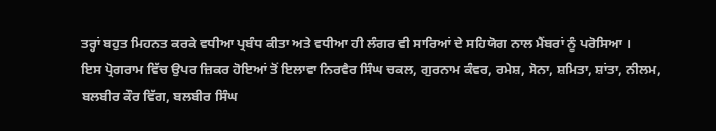ਤਰ੍ਹਾਂ ਬਹੁਤ ਮਿਹਨਤ ਕਰਕੇ ਵਧੀਆ ਪ੍ਰਬੰਧ ਕੀਤਾ ਅਤੇ ਵਧੀਆ ਹੀ ਲੰਗਰ ਵੀ ਸਾਰਿਆਂ ਦੇ ਸਹਿਯੋਗ ਨਾਲ ਮੈਂਬਰਾਂ ਨੂੰ ਪਰੋਸਿਆ ।
ਇਸ ਪ੍ਰੋਗਰਾਮ ਵਿੱਚ ਉਪਰ ਜ਼ਿਕਰ ਹੋਇਆਂ ਤੋਂ ਇਲਾਵਾ ਨਿਰਵੈਰ ਸਿੰਘ ਚਕਲ, ਗੁਰਨਾਮ ਕੰਵਰ, ਰਮੇਸ਼, ਸੋਨਾ, ਸ਼ਮਿਤਾ, ਸ਼ਾਂਤਾ, ਨੀਲਮ, ਬਲਬੀਰ ਕੌਰ ਵਿੱਗ, ਬਲਬੀਰ ਸਿੰਘ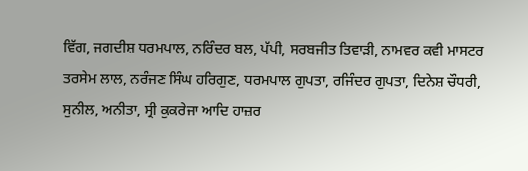ਵਿੱਗ, ਜਗਦੀਸ਼ ਧਰਮਪਾਲ, ਨਰਿੰਦਰ ਬਲ, ਪੱਪੀ, ਸਰਬਜੀਤ ਤਿਵਾੜੀ, ਨਾਮਵਰ ਕਵੀ ਮਾਸਟਰ ਤਰਸੇਮ ਲਾਲ, ਨਰੰਜਣ ਸਿੰਘ ਹਰਿਗੁਣ, ਧਰਮਪਾਲ ਗੁਪਤਾ, ਰਜਿੰਦਰ ਗੁਪਤਾ, ਦਿਨੇਸ਼ ਚੌਧਰੀ, ਸੁਨੀਲ, ਅਨੀਤਾ, ਸ੍ਰੀ ਕੁਕਰੇਜਾ ਆਦਿ ਹਾਜ਼ਰ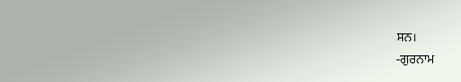ਸਨ।
-ਗੁਰਨਾਮ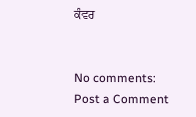ਕੰਵਰ


No comments:
Post a Comment